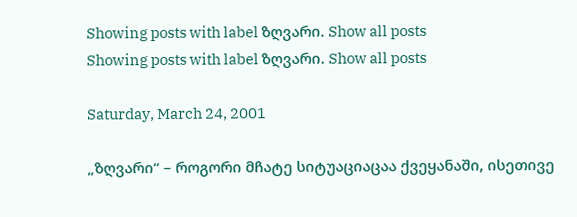Showing posts with label ზღვარი. Show all posts
Showing posts with label ზღვარი. Show all posts

Saturday, March 24, 2001

„ზღვარი“ – როგორი მჩატე სიტუაციაცაა ქვეყანაში, ისეთივე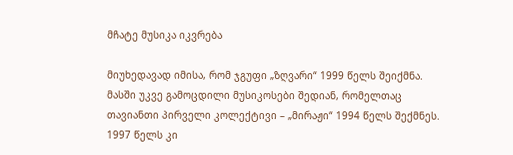მჩატე მუსიკა იკვრება

მიუხედავად იმისა, რომ ჯგუფი „ზღვარი“ 1999 წელს შეიქმნა. მასში უკვე გამოცდილი მუსიკოსები შედიან, რომელთაც თავიანთი პირველი კოლექტივი – „მირაჟი“ 1994 წელს შექმნეს. 1997 წელს კი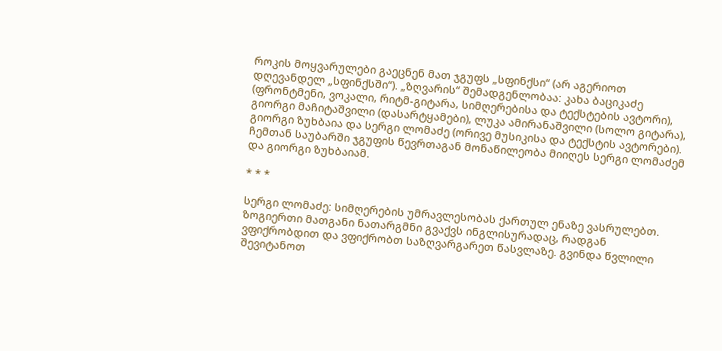როკის მოყვარულები გაეცნენ მათ ჯგუფს „სფინქსი“ (არ აგერიოთ დღევანდელ „სფინქსში“). „ზღვარის“ შემადგენლობაა: კახა ბაციკაძე (ფრონტმენი, ვოკალი, რიტმ-გიტარა, სიმღერებისა და ტექსტების ავტორი), გიორგი მაჩიტაშვილი (დასარტყამები), ლუკა ამირანაშვილი (სოლო გიტარა), გიორგი ზუხბაია და სერგი ლომაძე (ორივე მუსიკისა და ტექსტის ავტორები). ჩემთან საუბარში ჯგუფის წევრთაგან მონაწილეობა მიიღეს სერგი ლომაძემ და გიორგი ზუხბაიამ.

* * *

სერგი ლომაძე: სიმღერების უმრავლესობას ქართულ ენაზე ვასრულებთ. ზოგიერთი მათგანი ნათარგმნი გვაქვს ინგლისურადაც, რადგან ვფიქრობდით და ვფიქრობთ საზღვარგარეთ წასვლაზე. გვინდა წვლილი შევიტანოთ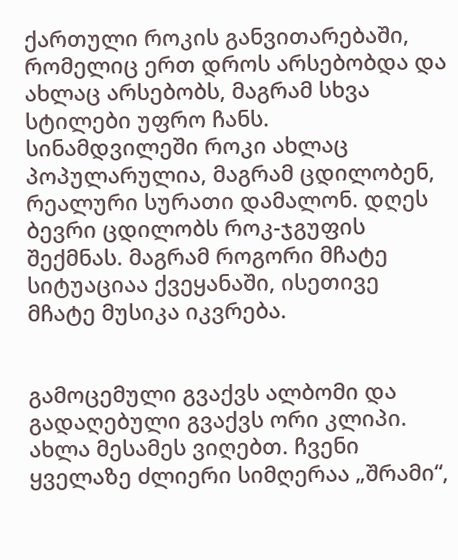ქართული როკის განვითარებაში, რომელიც ერთ დროს არსებობდა და ახლაც არსებობს, მაგრამ სხვა სტილები უფრო ჩანს. სინამდვილეში როკი ახლაც პოპულარულია, მაგრამ ცდილობენ, რეალური სურათი დამალონ. დღეს ბევრი ცდილობს როკ-ჯგუფის შექმნას. მაგრამ როგორი მჩატე სიტუაციაა ქვეყანაში, ისეთივე მჩატე მუსიკა იკვრება.


გამოცემული გვაქვს ალბომი და გადაღებული გვაქვს ორი კლიპი. ახლა მესამეს ვიღებთ. ჩვენი ყველაზე ძლიერი სიმღერაა „შრამი“,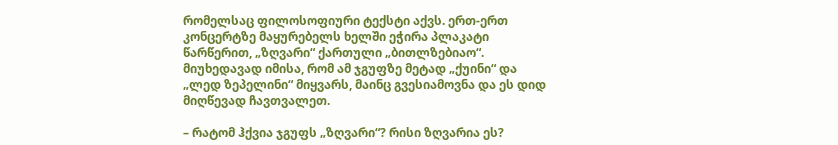რომელსაც ფილოსოფიური ტექსტი აქვს. ერთ-ერთ კონცერტზე მაყურებელს ხელში ეჭირა პლაკატი წარწერით, „ზღვარი“ ქართული „ბითლზებიაო“. მიუხედავად იმისა, რომ ამ ჯგუფზე მეტად „ქუინი“ და „ლედ ზეპელინი“ მიყვარს, მაინც გვესიამოვნა და ეს დიდ მიღწევად ჩავთვალეთ.

– რატომ ჰქვია ჯგუფს „ზღვარი“? რისი ზღვარია ეს?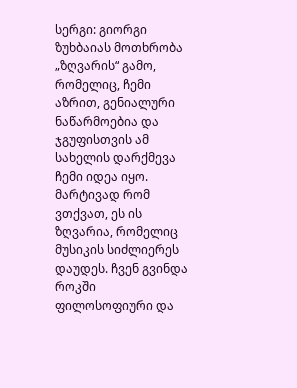სერგი: გიორგი ზუხბაიას მოთხრობა „ზღვარის“ გამო, რომელიც, ჩემი აზრით, გენიალური ნაწარმოებია და ჯგუფისთვის ამ სახელის დარქმევა ჩემი იდეა იყო. მარტივად რომ ვთქვათ, ეს ის ზღვარია, რომელიც მუსიკის სიძლიერეს დაუდეს. ჩვენ გვინდა როკში ფილოსოფიური და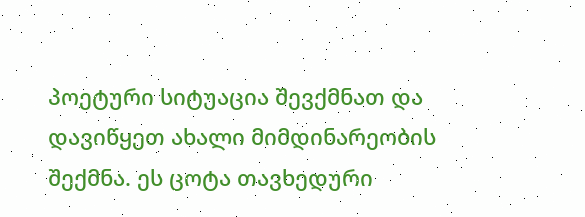პოეტური სიტუაცია შევქმნათ და დავიწყეთ ახალი მიმდინარეობის შექმნა. ეს ცოტა თავხედური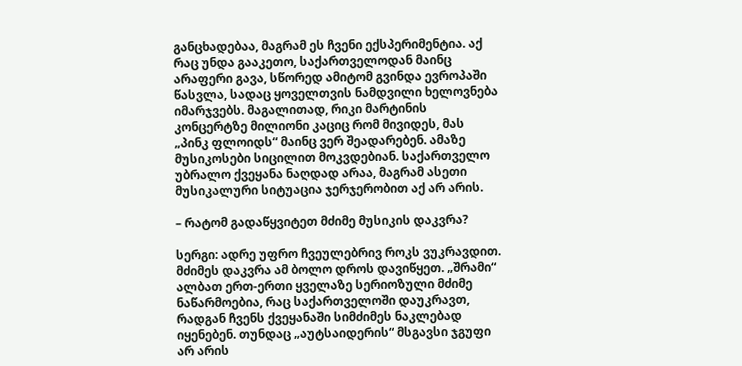განცხადებაა, მაგრამ ეს ჩვენი ექსპერიმენტია. აქ რაც უნდა გააკეთო, საქართველოდან მაინც არაფერი გავა, სწორედ ამიტომ გვინდა ევროპაში წასვლა, სადაც ყოველთვის ნამდვილი ხელოვნება იმარჯვებს. მაგალითად, რიკი მარტინის კონცერტზე მილიონი კაციც რომ მივიდეს, მას „პინკ ფლოიდს“ მაინც ვერ შეადარებენ. ამაზე მუსიკოსები სიცილით მოკვდებიან. საქართველო უბრალო ქვეყანა ნაღდად არაა, მაგრამ ასეთი მუსიკალური სიტუაცია ჯერჯერობით აქ არ არის.

– რატომ გადაწყვიტეთ მძიმე მუსიკის დაკვრა?

სერგი: ადრე უფრო ჩვეულებრივ როკს ვუკრავდით. მძიმეს დაკვრა ამ ბოლო დროს დავიწყეთ. „შრამი“ ალბათ ერთ-ერთი ყველაზე სერიოზული მძიმე ნაწარმოებია, რაც საქართველოში დაუკრავთ, რადგან ჩვენს ქვეყანაში სიმძიმეს ნაკლებად იყენებენ. თუნდაც „აუტსაიდერის“ მსგავსი ჯგუფი არ არის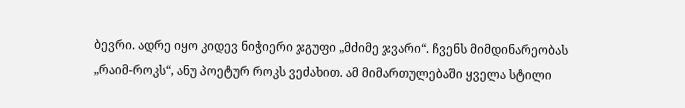ბევრი. ადრე იყო კიდევ ნიჭიერი ჯგუფი „მძიმე ჯვარი“. ჩვენს მიმდინარეობას „რაიმ-როკს“, ანუ პოეტურ როკს ვეძახით. ამ მიმართულებაში ყველა სტილი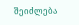შეიძლება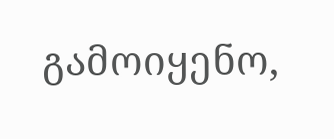გამოიყენო,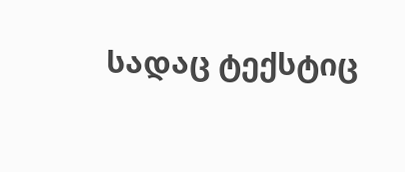სადაც ტექსტიც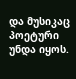და მუსიკაც პოეტური უნდა იყოს.